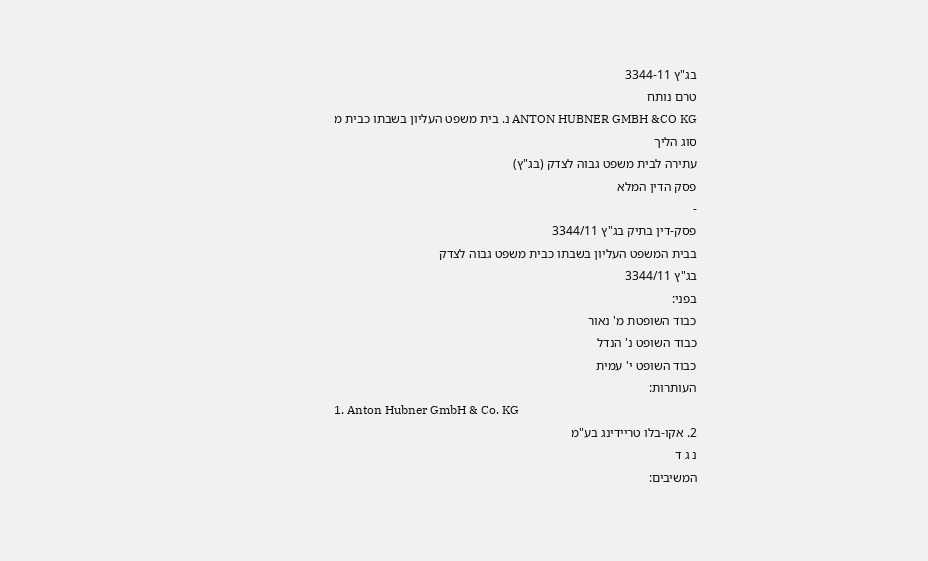בג"ץ 3344-11
טרם נותח
ANTON HUBNER GMBH &CO KG נ. בית משפט העליון בשבתו כבית מ
סוג הליך
עתירה לבית משפט גבוה לצדק (בג"ץ)
פסק הדין המלא
-
פסק-דין בתיק בג"ץ 3344/11
בבית המשפט העליון בשבתו כבית משפט גבוה לצדק
בג"ץ 3344/11
בפני:
כבוד השופטת מ' נאור
כבוד השופט נ' הנדל
כבוד השופט י' עמית
העותרות:
1. Anton Hubner GmbH & Co. KG
2. אקו-בלו טריידינג בע"מ
נ ג ד
המשיבים: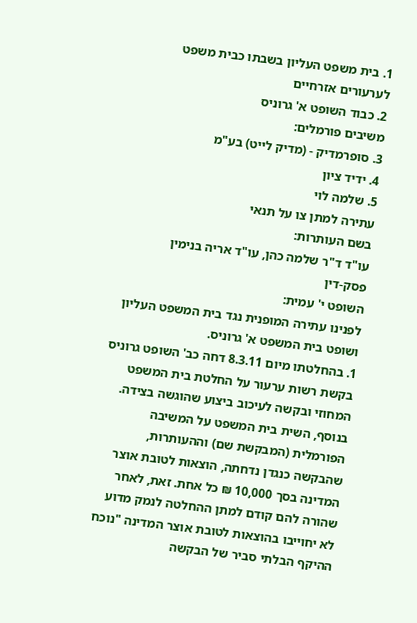1. בית משפט העליון בשבתו כבית משפט לערעורים אזרחיים
2. כבוד השופט א' גרוניס
משיבים פורמלים:
3. סופרמדיק - (מדיק לייט) בע"מ
4. ידיד ציון
5. שלמה לוי
עתירה למתן צו על תנאי
בשם העותרות:
עו"ד ד"ר שלמה כהן, עו"ד אריה בנימין
פסק-דין
השופט י' עמית:
לפנינו עתירה המופנית נגד בית המשפט העליון ושופט בית המשפט א' גרוניס.
1. בהחלטתו מיום 8.3.11 דחה כב' השופט גרוניס בקשת רשות ערעור על החלטת בית המשפט המחוזי ובקשה לעיכוב ביצוע שהוגשה בצידה. בנוסף, השית בית המשפט על המשיבה הפורמלית (המבקשת שם) וההעותרות, שהבקשה כנגדן נדחתה, הוצאות לטובת אוצר המדינה בסך 10,000 ₪ כל אחת. זאת, לאחר שהורה להם קודם למתן ההחלטה לנמק מדוע לא יחוייבו בהוצאות לטובת אוצר המדינה "נוכח ההיקף הבלתי סביר של הבקשה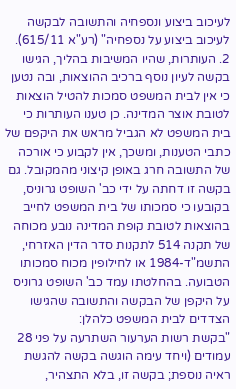לעיכוב ביצוע ונספחיה והתשובה לבקשה לעיכוב ביצוע על נספחיה" (רע"א 615/11).
2. העותרות, שהיו המשיבות בהליך, הגישו בקשה לעיון נוסף ברכיב ההוצאות, ובה נטען כי אין לבית המשפט סמכות להטיל הוצאות לטובת אוצר המדינה. כן טענו העותרות כי בית המשפט לא הגביל מראש את היקפם של כתבי הטענות, ומשכך, אין לקבוע כי אורכה של התשובה חרג באופן קיצוני מהמקובל. גם בקשה זו דחתה על ידי כב' השופט גרוניס, בקובעו כי סמכותו של בית המשפט לחייב בהוצאות לטובת קופת המדינה נובע מכוחה של תקנה 514 לתקנות סדר הדין האזרחי, התשמ"ד-1984 או לחילופין מכוח סמכותו הטבועה. בהחלטתו עמד כב' השופט גרוניס על היקפן של הבקשה והתשובה שהגישו הצדדים לבית המשפט כלהלן:
"בקשת רשות הערעור השתרעה על פני 28 עמודים (ויחד עימה הוגשה בקשה להגשת ראיה נוספת; בקשה זו, בלא התצהיר,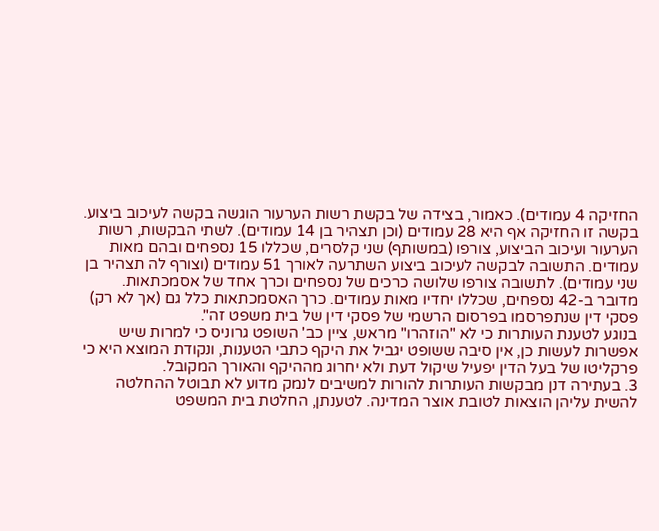החזיקה 4 עמודים). כאמור, בצידה של בקשת רשות הערעור הוגשה בקשה לעיכוב ביצוע. בקשה זו החזיקה אף היא 28 עמודים (וכן תצהיר בן 14 עמודים). לשתי הבקשות, רשות הערעור ועיכוב הביצוע, צורפו (במשותף) שני קלסרים, שכללו 15 נספחים ובהם מאות עמודים. התשובה לבקשה לעיכוב ביצוע השתרעה לאורך 51 עמודים (וצורף לה תצהיר בן שני עמודים). לתשובה צורפו שלושה כרכים של נספחים וכרך אחד של אסמכתאות. מדובר ב-42 נספחים, שכללו יחדיו מאות עמודים. כרך האסמכתאות כלל גם (אך לא רק) פסקי דין שנתפרסמו בפרסום הרשמי של פסקי דין של בית משפט זה".
בנוגע לטענת העותרות כי לא "הוזהרו" מראש, ציין כב' השופט גרוניס כי למרות שיש אפשרות לעשות כן, אין סיבה ששופט יגביל את היקף כתבי הטענות, ונקודת המוצא היא כי פרקליטו של בעל הדין יפעיל שיקול דעת ולא יחרוג מההיקף והאורך המקובל.
3. בעתירה דנן מבקשות העותרות להורות למשיבים לנמק מדוע לא תבוטל ההחלטה להשית עליהן הוצאות לטובת אוצר המדינה. לטענתן, החלטת בית המשפט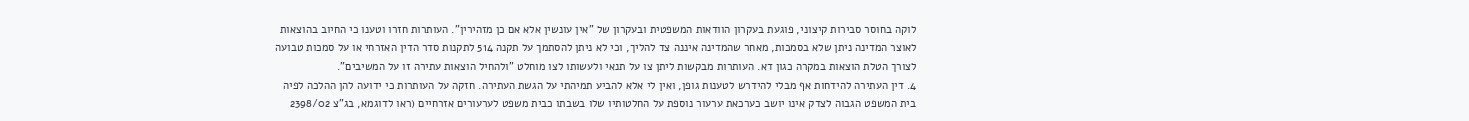לוקה בחוסר סבירות קיצוני, פוגעת בעקרון הוודאות המשפטית ובעקרון של "אין עונשין אלא אם כן מזהירין". העותרות חזרו וטענו כי החיוב בהוצאות לאוצר המדינה ניתן שלא בסמכות, מאחר שהמדינה איננה צד להליך, וכי לא ניתן להסתמך על תקנה 514 לתקנות סדר הדין האזרחי או על סמכות טבועה לצורך הטלת הוצאות במקרה כגון דא. העותרות מבקשות ליתן צו על תנאי ולעשותו לצו מוחלט "ולהחיל הוצאות עתירה זו על המשיבים".
4. דין העתירה להידחות אף מבלי להידרש לטענות גופן, ואין לי אלא להביע תמיהתי על הגשת העתירה. חזקה על העותרות כי ידועה להן ההלכה לפיה בית המשפט הגבוה לצדק אינו יושב כערכאת ערעור נוספת על החלטותיו שלו בשבתו כבית משפט לערעורים אזרחיים (ראו לדוגמא, בג"צ 2398/02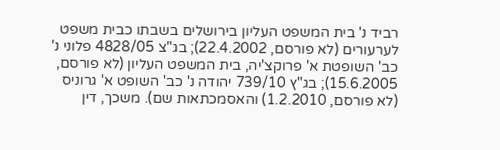רביד נ' בית המשפט העליון בירושלים בשבתו כבית משפט לערעורים (לא פורסם, 22.4.2002); בג"צ 4828/05 פלוני נ' כב' השופטת א' פרוקצ'יה, בית המשפט העליון (לא פורסם, 15.6.2005); בג"ץ 739/10 יהודה נ' כב' השופט א' גרוניס (לא פורסם, 1.2.2010) והאסמכתאות שם). משכך, דין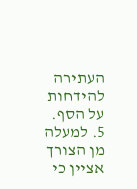העתירה להידחות על הסף.
5. למעלה מן הצורך אציין כי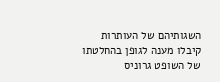השגותיהם של העותרות קיבלו מענה לגופן בהחלטתו של השופט גרוניס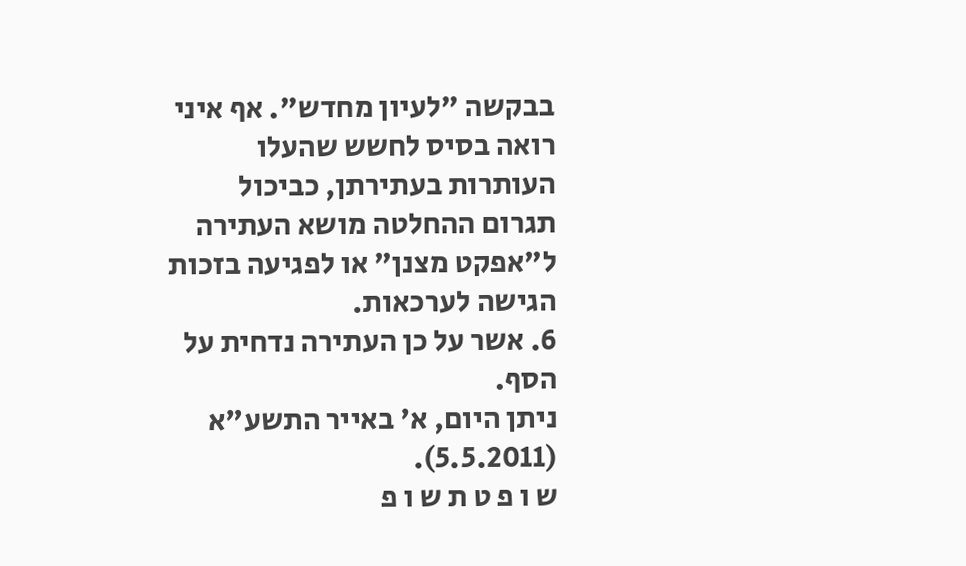בבקשה "לעיון מחדש". אף איני רואה בסיס לחשש שהעלו העותרות בעתירתן, כביכול תגרום ההחלטה מושא העתירה ל"אפקט מצנן" או לפגיעה בזכות הגישה לערכאות.
6. אשר על כן העתירה נדחית על הסף.
ניתן היום, א' באייר התשע"א (5.5.2011).
ש ו פ ט ת ש ו פ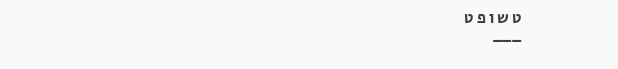ט ש ו פ ט
___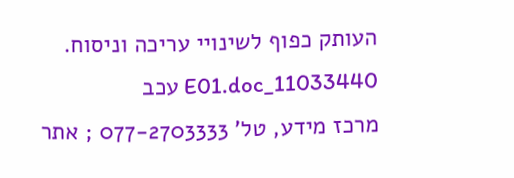העותק כפוף לשינויי עריכה וניסוח. 11033440_E01.doc עכב
מרכז מידע, טל' 077-2703333 ; אתר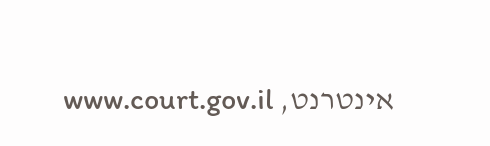אינטרנט, www.court.gov.il